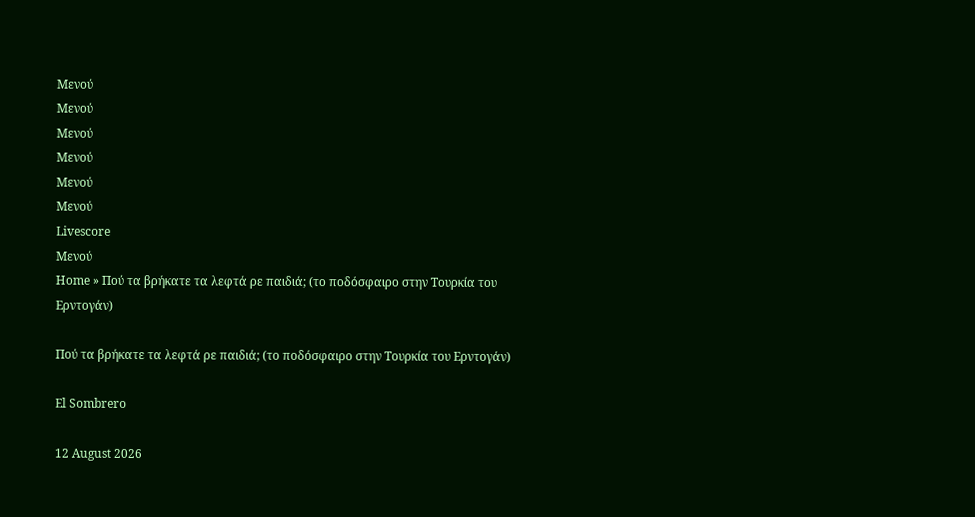Μενού
Μενού
Μενού
Μενού
Μενού
Μενού
Livescore
Μενού
Home » Πού τα βρήκατε τα λεφτά ρε παιδιά; (το ποδόσφαιρο στην Τουρκία του Ερντογάν)

Πού τα βρήκατε τα λεφτά ρε παιδιά; (το ποδόσφαιρο στην Τουρκία του Ερντογάν)

El Sombrero

12 August 2026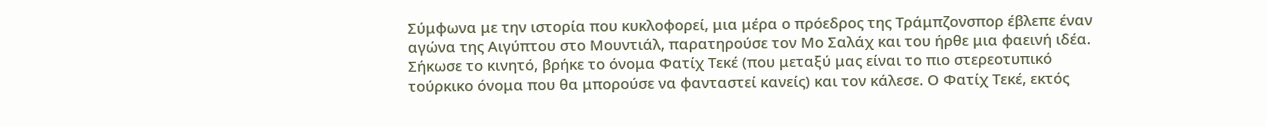Σύμφωνα με την ιστορία που κυκλοφορεί, μια μέρα ο πρόεδρος της Τράμπζονσπορ έβλεπε έναν αγώνα της Αιγύπτου στο Μουντιάλ, παρατηρούσε τον Μο Σαλάχ και του ήρθε μια φαεινή ιδέα. Σήκωσε το κινητό, βρήκε το όνομα Φατίχ Τεκέ (που μεταξύ μας είναι το πιο στερεοτυπικό τούρκικο όνομα που θα μπορούσε να φανταστεί κανείς) και τον κάλεσε. Ο Φατίχ Τεκέ, εκτός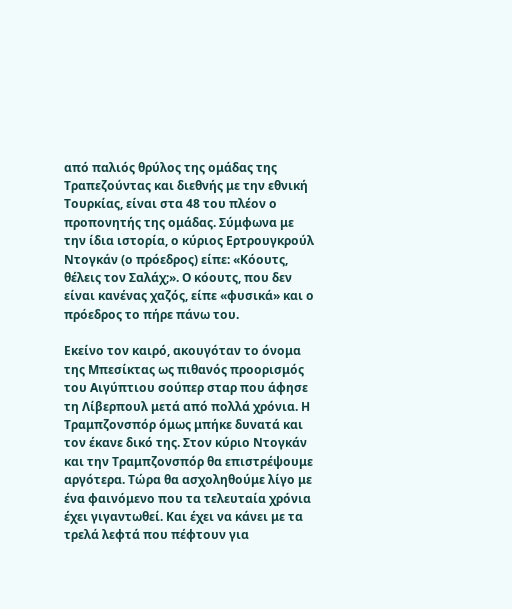από παλιός θρύλος της ομάδας της Τραπεζούντας και διεθνής με την εθνική Τουρκίας, είναι στα 48 του πλέον ο προπονητής της ομάδας. Σύμφωνα με την ίδια ιστορία, ο κύριος Ερτρουγκρούλ Ντογκάν (ο πρόεδρος) είπε: «Κόουτς, θέλεις τον Σαλάχ;». Ο κόουτς, που δεν είναι κανένας χαζός, είπε «φυσικά» και ο πρόεδρος το πήρε πάνω του.

Εκείνο τον καιρό, ακουγόταν το όνομα της Μπεσίκτας ως πιθανός προορισμός του Αιγύπτιου σούπερ σταρ που άφησε τη Λίβερπουλ μετά από πολλά χρόνια. Η Τραμπζονσπόρ όμως μπήκε δυνατά και τον έκανε δικό της. Στον κύριο Ντογκάν και την Τραμπζονσπόρ θα επιστρέψουμε αργότερα. Τώρα θα ασχοληθούμε λίγο με ένα φαινόμενο που τα τελευταία χρόνια έχει γιγαντωθεί. Και έχει να κάνει με τα τρελά λεφτά που πέφτουν για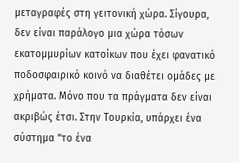μεταγραφές στη γειτονική χώρα. Σίγουρα, δεν είναι παράλογο μια χώρα τόσων εκατομμυρίων κατοίκων που έχει φανατικό ποδοσφαιρικό κοινό να διαθέτει ομάδες με χρήματα. Μόνο που τα πράγματα δεν είναι ακριβώς έτσι. Στην Τουρκία, υπάρχει ένα σύστημα “το ένα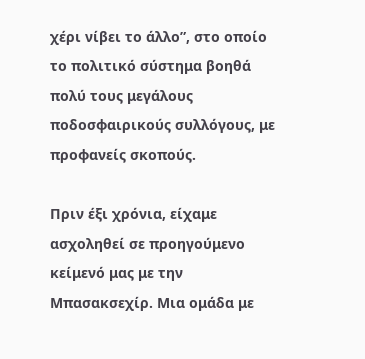χέρι νίβει το άλλο”, στο οποίο το πολιτικό σύστημα βοηθά πολύ τους μεγάλους ποδοσφαιρικούς συλλόγους, με προφανείς σκοπούς.

Πριν έξι χρόνια, είχαμε ασχοληθεί σε προηγούμενο κείμενό μας με την Μπασακσεχίρ. Μια ομάδα με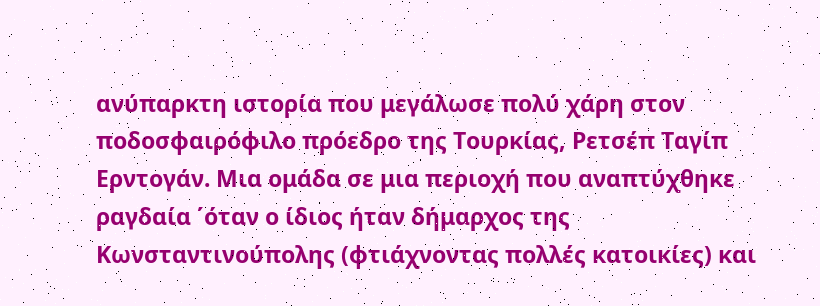ανύπαρκτη ιστορία που μεγάλωσε πολύ χάρη στον ποδοσφαιρόφιλο πρόεδρο της Τουρκίας, Ρετσέπ Ταγίπ Ερντογάν. Μια ομάδα σε μια περιοχή που αναπτύχθηκε ραγδαία ΄όταν ο ίδιος ήταν δήμαρχος της Κωνσταντινούπολης (φτιάχνοντας πολλές κατοικίες) και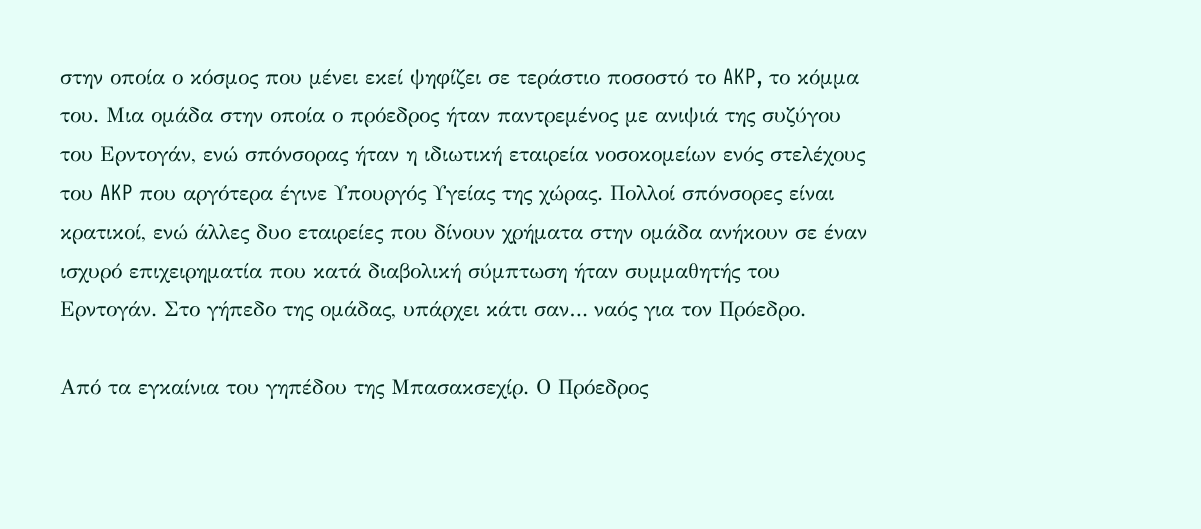στην οποία ο κόσμος που μένει εκεί ψηφίζει σε τεράστιο ποσοστό το AKP, το κόμμα του. Μια ομάδα στην οποία ο πρόεδρος ήταν παντρεμένος με ανιψιά της συζύγου του Ερντογάν, ενώ σπόνσορας ήταν η ιδιωτική εταιρεία νοσοκομείων ενός στελέχους του AKP που αργότερα έγινε Υπουργός Υγείας της χώρας. Πολλοί σπόνσορες είναι κρατικοί, ενώ άλλες δυο εταιρείες που δίνουν χρήματα στην ομάδα ανήκουν σε έναν ισχυρό επιχειρηματία που κατά διαβολική σύμπτωση ήταν συμμαθητής του Ερντογάν. Στο γήπεδο της ομάδας, υπάρχει κάτι σαν… ναός για τον Πρόεδρο.

Από τα εγκαίνια του γηπέδου της Μπασακσεχίρ. Ο Πρόεδρος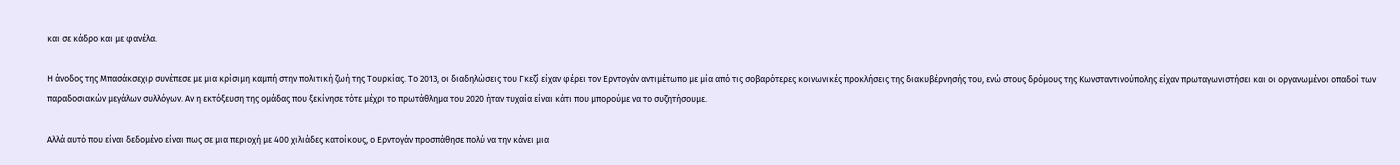και σε κάδρο και με φανέλα.

Η άνοδος της Μπασάκσεχιρ συνέπεσε με μια κρίσιμη καμπή στην πολιτική ζωή της Τουρκίας. Το 2013, οι διαδηλώσεις του Γκεζί είχαν φέρει τον Ερντογάν αντιμέτωπο με μία από τις σοβαρότερες κοινωνικές προκλήσεις της διακυβέρνησής του, ενώ στους δρόμους της Κωνσταντινούπολης είχαν πρωταγωνιστήσει και οι οργανωμένοι οπαδοί των παραδοσιακών μεγάλων συλλόγων. Αν η εκτόξευση της ομάδας που ξεκίνησε τότε μέχρι το πρωτάθλημα του 2020 ήταν τυχαία είναι κάτι που μπορούμε να το συζητήσουμε.

Αλλά αυτό που είναι δεδομένο είναι πως σε μια περιοχή με 400 χιλιάδες κατοίκους, ο Ερντογάν προσπάθησε πολύ να την κάνει μια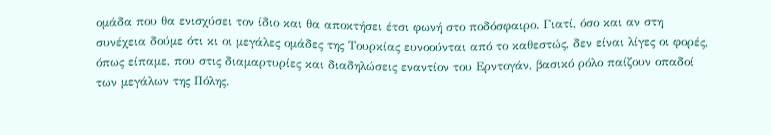ομάδα που θα ενισχύσει τον ίδιο και θα αποκτήσει έτσι φωνή στο ποδόσφαιρο. Γιατί, όσο και αν στη συνέχεια δούμε ότι κι οι μεγάλες ομάδες της Τουρκίας ευνοούνται από το καθεστώς, δεν είναι λίγες οι φορές, όπως είπαμε, που στις διαμαρτυρίες και διαδηλώσεις εναντίον του Ερντογάν, βασικό ρόλο παίζουν οπαδοί των μεγάλων της Πόλης.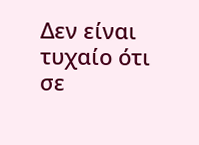Δεν είναι τυχαίο ότι σε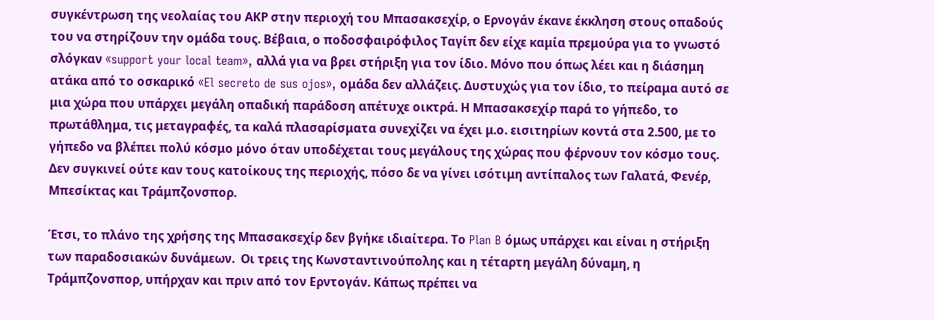συγκέντρωση της νεολαίας του ΑΚΡ στην περιοχή του Μπασακσεχίρ, ο Ερνογάν έκανε έκκληση στους οπαδούς του να στηρίζουν την ομάδα τoυς. Βέβαια, ο ποδοσφαιρόφιλος Ταγίπ δεν είχε καμία πρεμούρα για το γνωστό σλόγκαν «support your local team», αλλά για να βρει στήριξη για τον ίδιο. Μόνο που όπως λέει και η διάσημη ατάκα από το οσκαρικό «El secreto de sus ojos», ομάδα δεν αλλάζεις. Δυστυχώς για τον ίδιο, το πείραμα αυτό σε μια χώρα που υπάρχει μεγάλη οπαδική παράδοση απέτυχε οικτρά. Η Μπασακσεχίρ παρά το γήπεδο, το πρωτάθλημα, τις μεταγραφές, τα καλά πλασαρίσματα συνεχίζει να έχει μ.ο. εισιτηρίων κοντά στα 2.500, με το γήπεδο να βλέπει πολύ κόσμο μόνο όταν υποδέχεται τους μεγάλους της χώρας που φέρνουν τον κόσμο τους. Δεν συγκινεί ούτε καν τους κατοίκους της περιοχής, πόσο δε να γίνει ισότιμη αντίπαλος των Γαλατά, Φενέρ, Μπεσίκτας και Τράμπζονσπορ.

Έτσι, το πλάνο της χρήσης της Μπασακσεχίρ δεν βγήκε ιδιαίτερα. Το Plan B όμως υπάρχει και είναι η στήριξη των παραδοσιακών δυνάμεων.  Οι τρεις της Κωνσταντινούπολης και η τέταρτη μεγάλη δύναμη, η Τράμπζονσπορ, υπήρχαν και πριν από τον Ερντογάν. Κάπως πρέπει να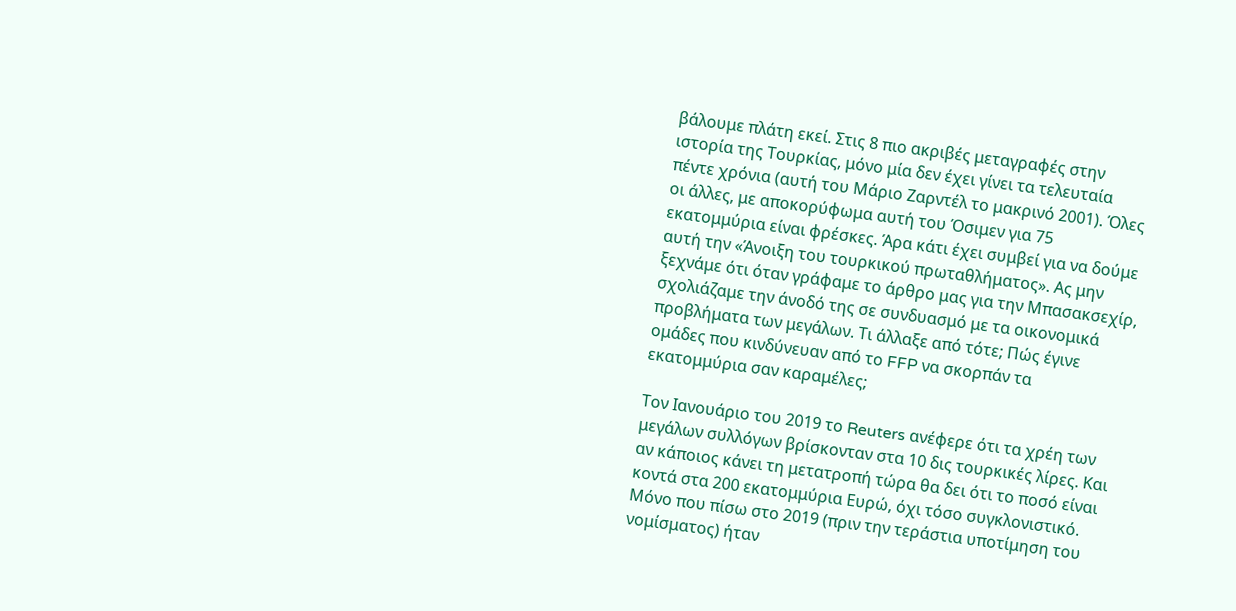βάλουμε πλάτη εκεί. Στις 8 πιο ακριβές μεταγραφές στην ιστορία της Τουρκίας, μόνο μία δεν έχει γίνει τα τελευταία πέντε χρόνια (αυτή του Μάριο Ζαρντέλ το μακρινό 2001). Όλες οι άλλες, με αποκορύφωμα αυτή του Όσιμεν για 75 εκατομμύρια είναι φρέσκες. Άρα κάτι έχει συμβεί για να δούμε αυτή την «Άνοιξη του τουρκικού πρωταθλήματος». Ας μην ξεχνάμε ότι όταν γράφαμε το άρθρο μας για την Μπασακσεχίρ, σχολιάζαμε την άνοδό της σε συνδυασμό με τα οικονομικά προβλήματα των μεγάλων. Τι άλλαξε από τότε; Πώς έγινε ομάδες που κινδύνευαν από το FFP να σκορπάν τα εκατομμύρια σαν καραμέλες;

Τον Ιανουάριο του 2019 το Reuters ανέφερε ότι τα χρέη των μεγάλων συλλόγων βρίσκονταν στα 10 δις τουρκικές λίρες. Και αν κάποιος κάνει τη μετατροπή τώρα θα δει ότι το ποσό είναι κοντά στα 200 εκατομμύρια Ευρώ, όχι τόσο συγκλονιστικό. Μόνο που πίσω στο 2019 (πριν την τεράστια υποτίμηση του νομίσματος) ήταν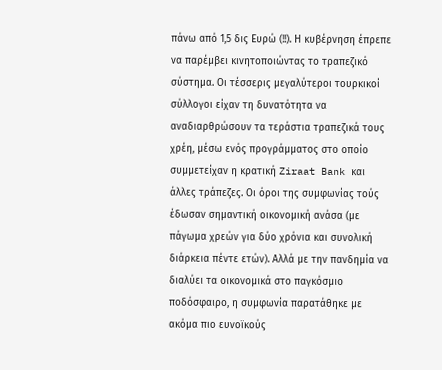πάνω από 1,5 δις Ευρώ (!!). Η κυβέρνηση έπρεπε να παρέμβει κινητοποιώντας το τραπεζικό σύστημα. Οι τέσσερις μεγαλύτεροι τουρκικοί σύλλογοι είχαν τη δυνατότητα να αναδιαρθρώσουν τα τεράστια τραπεζικά τους χρέη, μέσω ενός προγράμματος στο οποίο συμμετείχαν η κρατική Ziraat Bank και άλλες τράπεζες. Οι όροι της συμφωνίας τούς έδωσαν σημαντική οικονομική ανάσα (με πάγωμα χρεών για δύο χρόνια και συνολική διάρκεια πέντε ετών). Αλλά με την πανδημία να διαλύει τα οικονομικά στο παγκόσμιο ποδόσφαιρο, η συμφωνία παρατάθηκε με ακόμα πιο ευνοϊκούς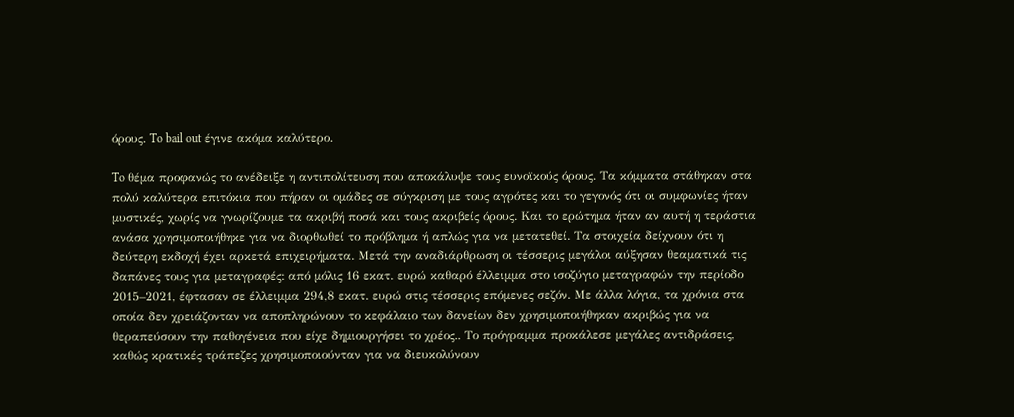όρους. To bail out έγινε ακόμα καλύτερο.

To θέμα προφανώς το ανέδειξε η αντιπολίτευση που αποκάλυψε τους ευνοϊκούς όρους. Τα κόμματα στάθηκαν στα πολύ καλύτερα επιτόκια που πήραν οι ομάδες σε σύγκριση με τους αγρότες και το γεγονός ότι οι συμφωνίες ήταν μυστικές, χωρίς να γνωρίζουμε τα ακριβή ποσά και τους ακριβείς όρους. Και το ερώτημα ήταν αν αυτή η τεράστια ανάσα χρησιμοποιήθηκε για να διορθωθεί το πρόβλημα ή απλώς για να μετατεθεί. Τα στοιχεία δείχνουν ότι η δεύτερη εκδοχή έχει αρκετά επιχειρήματα. Μετά την αναδιάρθρωση οι τέσσερις μεγάλοι αύξησαν θεαματικά τις δαπάνες τους για μεταγραφές: από μόλις 16 εκατ. ευρώ καθαρό έλλειμμα στο ισοζύγιο μεταγραφών την περίοδο 2015–2021, έφτασαν σε έλλειμμα 294,8 εκατ. ευρώ στις τέσσερις επόμενες σεζόν. Με άλλα λόγια, τα χρόνια στα οποία δεν χρειάζονταν να αποπληρώνουν το κεφάλαιο των δανείων δεν χρησιμοποιήθηκαν ακριβώς για να θεραπεύσουν την παθογένεια που είχε δημιουργήσει το χρέος.. Το πρόγραμμα προκάλεσε μεγάλες αντιδράσεις, καθώς κρατικές τράπεζες χρησιμοποιούνταν για να διευκολύνουν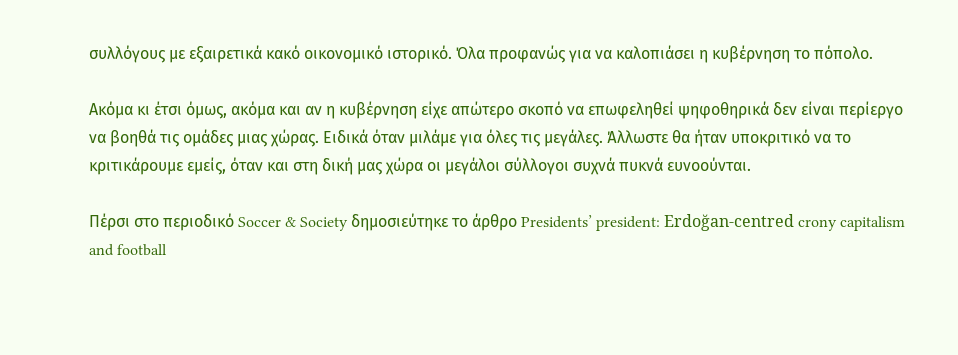συλλόγους με εξαιρετικά κακό οικονομικό ιστορικό. Όλα προφανώς για να καλοπιάσει η κυβέρνηση το πόπολο.

Ακόμα κι έτσι όμως, ακόμα και αν η κυβέρνηση είχε απώτερο σκοπό να επωφεληθεί ψηφοθηρικά δεν είναι περίεργο να βοηθά τις ομάδες μιας χώρας. Ειδικά όταν μιλάμε για όλες τις μεγάλες. Άλλωστε θα ήταν υποκριτικό να το κριτικάρουμε εμείς, όταν και στη δική μας χώρα οι μεγάλοι σύλλογοι συχνά πυκνά ευνοούνται.

Πέρσι στο περιοδικό Soccer & Society δημοσιεύτηκε το άρθρο Presidents’ president: Erdoğan-centred crony capitalism and football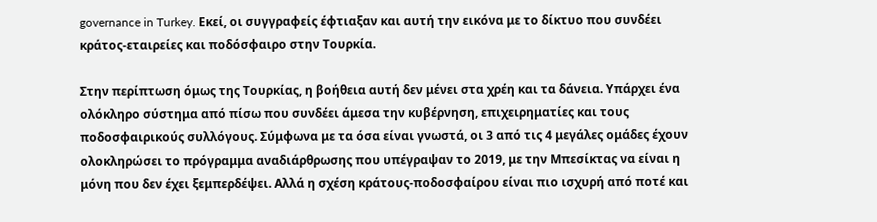governance in Turkey. Εκεί, οι συγγραφείς έφτιαξαν και αυτή την εικόνα με το δίκτυο που συνδέει κράτος-εταιρείες και ποδόσφαιρο στην Τουρκία.

Στην περίπτωση όμως της Τουρκίας, η βοήθεια αυτή δεν μένει στα χρέη και τα δάνεια. Υπάρχει ένα ολόκληρο σύστημα από πίσω που συνδέει άμεσα την κυβέρνηση, επιχειρηματίες και τους ποδοσφαιρικούς συλλόγους. Σύμφωνα με τα όσα είναι γνωστά, οι 3 από τις 4 μεγάλες ομάδες έχουν ολοκληρώσει το πρόγραμμα αναδιάρθρωσης που υπέγραψαν το 2019, με την Μπεσίκτας να είναι η μόνη που δεν έχει ξεμπερδέψει. Αλλά η σχέση κράτους-ποδοσφαίρου είναι πιο ισχυρή από ποτέ και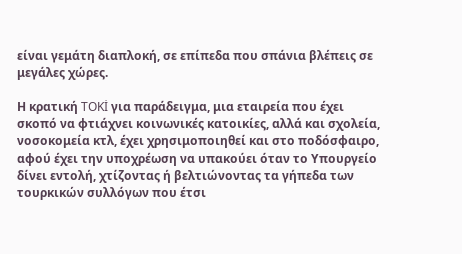είναι γεμάτη διαπλοκή, σε επίπεδα που σπάνια βλέπεις σε μεγάλες χώρες.

Η κρατική TOKİ για παράδειγμα, μια εταιρεία που έχει σκοπό να φτιάχνει κοινωνικές κατοικίες, αλλά και σχολεία, νοσοκομεία κτλ, έχει χρησιμοποιηθεί και στο ποδόσφαιρο, αφού έχει την υποχρέωση να υπακούει όταν το Υπουργείο δίνει εντολή, χτίζοντας ή βελτιώνοντας τα γήπεδα των τουρκικών συλλόγων που έτσι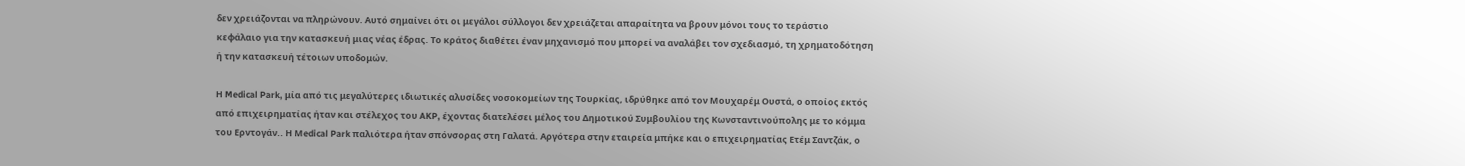δεν χρειάζονται να πληρώνουν. Αυτό σημαίνει ότι οι μεγάλοι σύλλογοι δεν χρειάζεται απαραίτητα να βρουν μόνοι τους το τεράστιο κεφάλαιο για την κατασκευή μιας νέας έδρας. Το κράτος διαθέτει έναν μηχανισμό που μπορεί να αναλάβει τον σχεδιασμό, τη χρηματοδότηση ή την κατασκευή τέτοιων υποδομών.

Η Medical Park, μία από τις μεγαλύτερες ιδιωτικές αλυσίδες νοσοκομείων της Τουρκίας, ιδρύθηκε από τον Μουχαρέμ Ουστά, ο οποίος εκτός από επιχειρηματίας ήταν και στέλεχος του AKP, έχοντας διατελέσει μέλος του Δημοτικού Συμβουλίου της Κωνσταντινούπολης με το κόμμα του Ερντογάν.. Η Μedical Park παλιότερα ήταν σπόνσορας στη Γαλατά. Αργότερα στην εταιρεία μπήκε και ο επιχειρηματίας Ετέμ Σαντζάκ, ο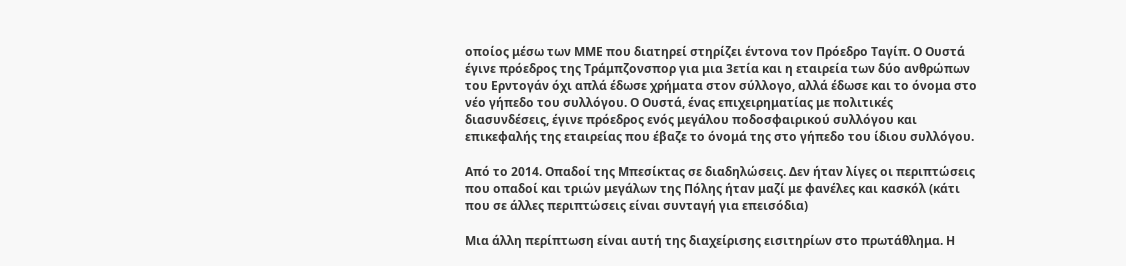οποίος μέσω των ΜΜΕ που διατηρεί στηρίζει έντονα τον Πρόεδρο Ταγίπ. Ο Ουστά έγινε πρόεδρος της Τράμπζονσπορ για μια 3ετία και η εταιρεία των δύο ανθρώπων του Ερντογάν όχι απλά έδωσε χρήματα στον σύλλογο, αλλά έδωσε και το όνομα στο νέο γήπεδο του συλλόγου. Ο Ουστά, ένας επιχειρηματίας με πολιτικές διασυνδέσεις, έγινε πρόεδρος ενός μεγάλου ποδοσφαιρικού συλλόγου και επικεφαλής της εταιρείας που έβαζε το όνομά της στο γήπεδο του ίδιου συλλόγου.

Από το 2014. Οπαδοί της Μπεσίκτας σε διαδηλώσεις. Δεν ήταν λίγες οι περιπτώσεις που οπαδοί και τριών μεγάλων της Πόλης ήταν μαζί με φανέλες και κασκόλ (κάτι που σε άλλες περιπτώσεις είναι συνταγή για επεισόδια)

Mια άλλη περίπτωση είναι αυτή της διαχείρισης εισιτηρίων στο πρωτάθλημα. Η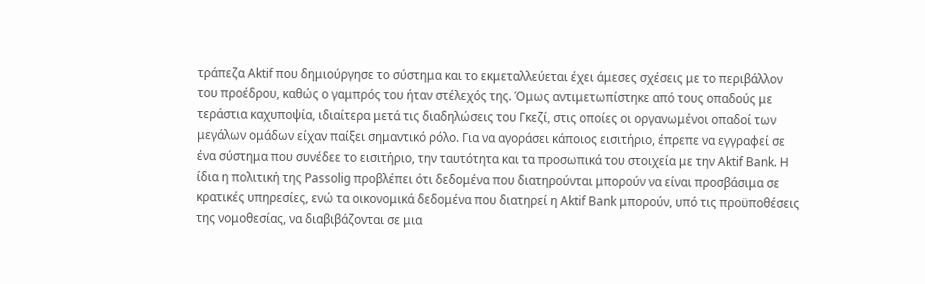τράπεζα Aktif που δημιούργησε το σύστημα και το εκμεταλλεύεται έχει άμεσες σχέσεις με το περιβάλλον του προέδρου, καθώς ο γαμπρός του ήταν στέλεχός της. Όμως αντιμετωπίστηκε από τους οπαδούς με τεράστια καχυποψία, ιδιαίτερα μετά τις διαδηλώσεις του Γκεζί, στις οποίες οι οργανωμένοι οπαδοί των μεγάλων ομάδων είχαν παίξει σημαντικό ρόλο. Για να αγοράσει κάποιος εισιτήριο, έπρεπε να εγγραφεί σε ένα σύστημα που συνέδεε το εισιτήριο, την ταυτότητα και τα προσωπικά του στοιχεία με την Aktif Bank. Η ίδια η πολιτική της Passolig προβλέπει ότι δεδομένα που διατηρούνται μπορούν να είναι προσβάσιμα σε κρατικές υπηρεσίες, ενώ τα οικονομικά δεδομένα που διατηρεί η Aktif Bank μπορούν, υπό τις προϋποθέσεις της νομοθεσίας, να διαβιβάζονται σε μια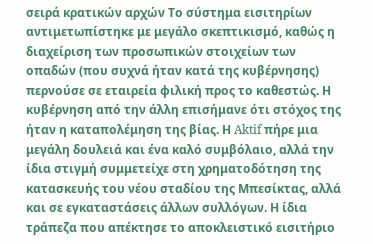σειρά κρατικών αρχών Το σύστημα εισιτηρίων αντιμετωπίστηκε με μεγάλο σκεπτικισμό, καθώς η διαχείριση των προσωπικών στοιχείων των οπαδών (που συχνά ήταν κατά της κυβέρνησης) περνούσε σε εταιρεία φιλική προς το καθεστώς. Η κυβέρνηση από την άλλη επισήμανε ότι στόχος της ήταν η καταπολέμηση της βίας. Η Aktif πήρε μια μεγάλη δουλειά και ένα καλό συμβόλαιο, αλλά την ίδια στιγμή συμμετείχε στη χρηματοδότηση της κατασκευής του νέου σταδίου της Μπεσίκτας, αλλά και σε εγκαταστάσεις άλλων συλλόγων. Η ίδια τράπεζα που απέκτησε το αποκλειστικό εισιτήριο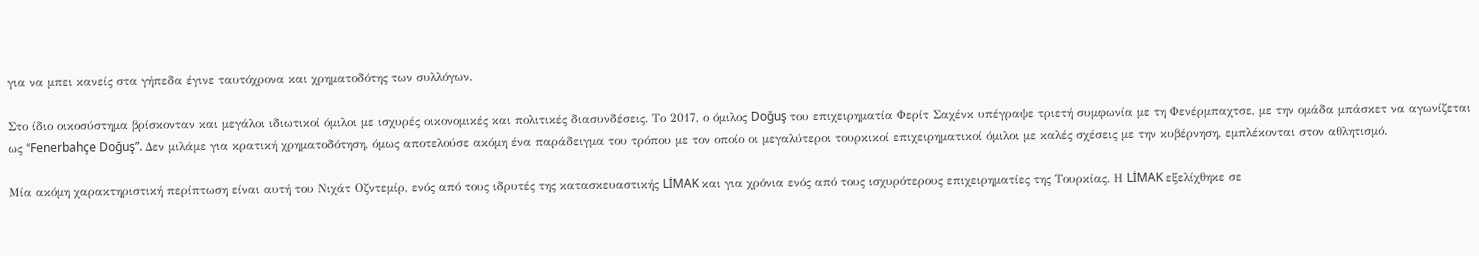για να μπει κανείς στα γήπεδα έγινε ταυτόχρονα και χρηματοδότης των συλλόγων.

Στο ίδιο οικοσύστημα βρίσκονταν και μεγάλοι ιδιωτικοί όμιλοι με ισχυρές οικονομικές και πολιτικές διασυνδέσεις. Το 2017, ο όμιλος Doğuş του επιχειρηματία Φερίτ Σαχένκ υπέγραψε τριετή συμφωνία με τη Φενέρμπαχτσε, με την ομάδα μπάσκετ να αγωνίζεται ως “Fenerbahçe Doğuş”. Δεν μιλάμε για κρατική χρηματοδότηση, όμως αποτελούσε ακόμη ένα παράδειγμα του τρόπου με τον οποίο οι μεγαλύτεροι τουρκικοί επιχειρηματικοί όμιλοι με καλές σχέσεις με την κυβέρνηση, εμπλέκονται στον αθλητισμό.

Μία ακόμη χαρακτηριστική περίπτωση είναι αυτή του Νιχάτ Οζντεμίρ, ενός από τους ιδρυτές της κατασκευαστικής LİMAK και για χρόνια ενός από τους ισχυρότερους επιχειρηματίες της Τουρκίας. Η LİMAK εξελίχθηκε σε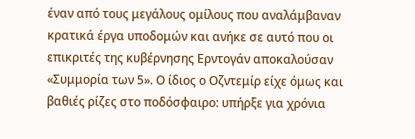έναν από τους μεγάλους ομίλους που αναλάμβαναν κρατικά έργα υποδομών και ανήκε σε αυτό που οι επικριτές της κυβέρνησης Ερντογάν αποκαλούσαν «Συμμορία των 5». Ο ίδιος ο Οζντεμίρ είχε όμως και βαθιές ρίζες στο ποδόσφαιρο: υπήρξε για χρόνια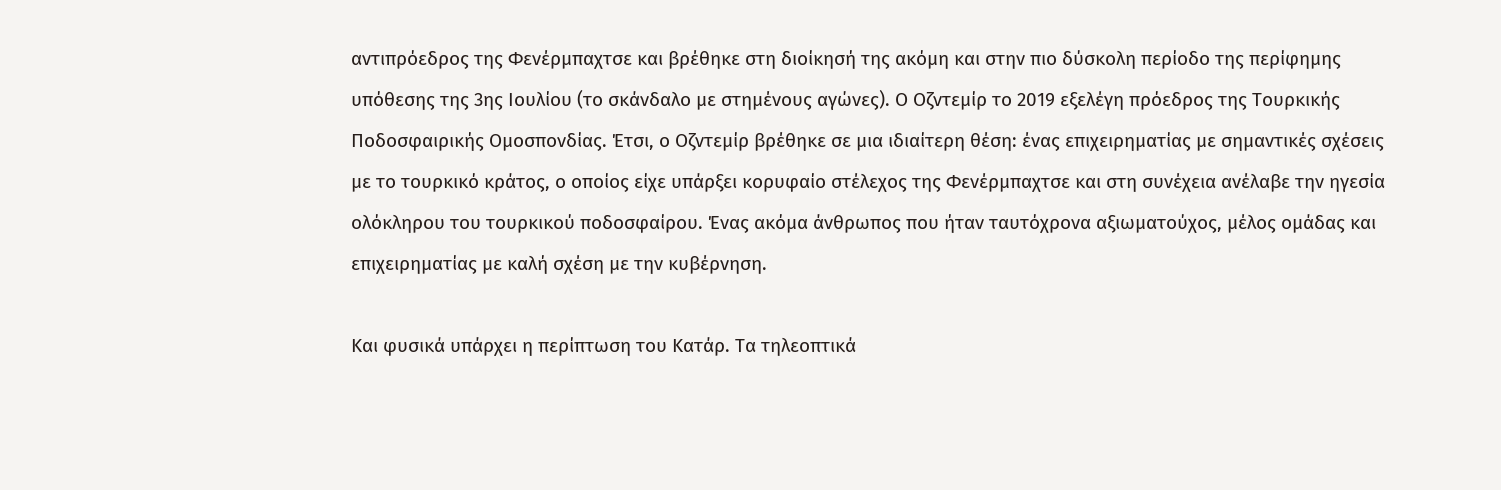αντιπρόεδρος της Φενέρμπαχτσε και βρέθηκε στη διοίκησή της ακόμη και στην πιο δύσκολη περίοδο της περίφημης υπόθεσης της 3ης Ιουλίου (το σκάνδαλο με στημένους αγώνες). Ο Οζντεμίρ το 2019 εξελέγη πρόεδρος της Τουρκικής Ποδοσφαιρικής Ομοσπονδίας. Έτσι, ο Οζντεμίρ βρέθηκε σε μια ιδιαίτερη θέση: ένας επιχειρηματίας με σημαντικές σχέσεις με το τουρκικό κράτος, ο οποίος είχε υπάρξει κορυφαίο στέλεχος της Φενέρμπαχτσε και στη συνέχεια ανέλαβε την ηγεσία ολόκληρου του τουρκικού ποδοσφαίρου. Ένας ακόμα άνθρωπος που ήταν ταυτόχρονα αξιωματούχος, μέλος ομάδας και επιχειρηματίας με καλή σχέση με την κυβέρνηση.

Και φυσικά υπάρχει η περίπτωση του Κατάρ. Τα τηλεοπτικά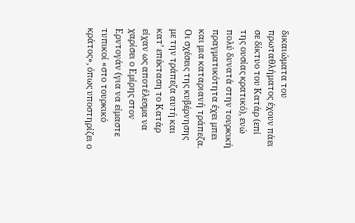δικαιώματα του πρωταθλήματος έχουν πάει σε δίκτυο του Κατάρ (επί της ουσίας κρατικό), ενώ πολύ δυνατά στην τουρκική πραγματικότητα έχει μπει και μια καταριανή τράπεζα. Oι σχέσεις της κυβέρνησης με την τράπεζα αυτή και κατ’ επέκταση το Κατάρ είχαν ως αποτέλεσμα να χαρίσει ο Εμίρης στον Ερντογάν (για να είμαστε τυπικοί «στο τουρκικό κράτος», όπως υποστηρίζει ο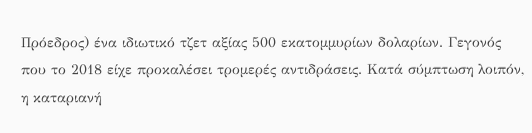Πρόεδρος) ένα ιδιωτικό τζετ αξίας 500 εκατομμυρίων δολαρίων. Γεγονός που το 2018 είχε προκαλέσει τρομερές αντιδράσεις. Κατά σύμπτωση λοιπόν, η καταριανή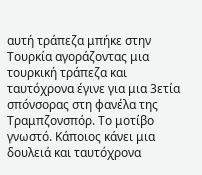αυτή τράπεζα μπήκε στην Τουρκία αγοράζοντας μια τουρκική τράπεζα και ταυτόχρονα έγινε για μια 3ετία σπόνσορας στη φανέλα της Τραμπζονσπόρ. Το μοτίβο γνωστό. Κάποιος κάνει μια δουλειά και ταυτόχρονα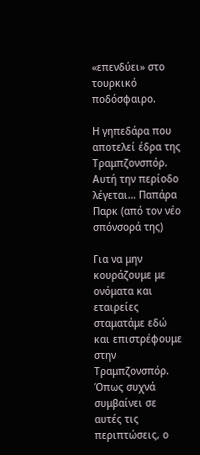«επενδύει» στο τουρκικό ποδόσφαιρο.

Η γηπεδάρα που αποτελεί έδρα της Τραμπζονσπόρ. Αυτή την περίοδο λέγεται… Παπάρα Παρκ (από τον νέο σπόνσορά της)

Για να μην κουράζουμε με ονόματα και εταιρείες σταματάμε εδώ και επιστρέφουμε στην Τραμπζονσπόρ. Όπως συχνά συμβαίνει σε αυτές τις περιπτώσεις, ο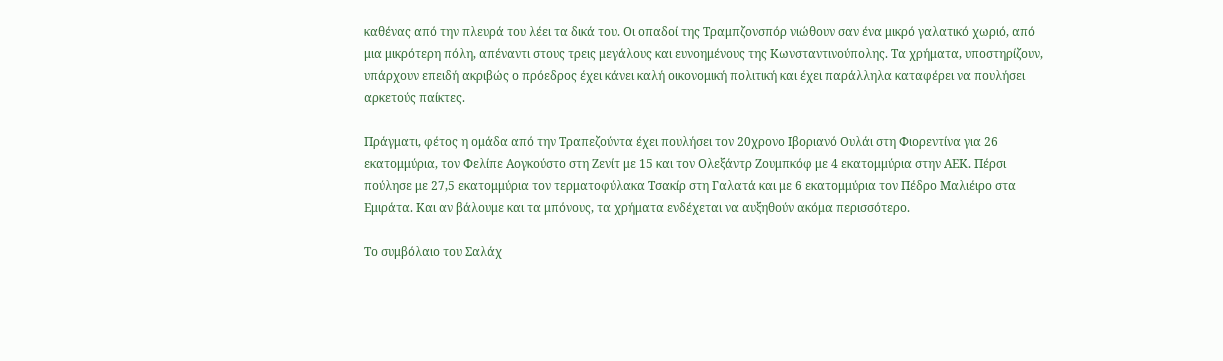καθένας από την πλευρά του λέει τα δικά του. Οι οπαδοί της Τραμπζονσπόρ νιώθουν σαν ένα μικρό γαλατικό χωριό, από μια μικρότερη πόλη, απέναντι στους τρεις μεγάλους και ευνοημένους της Κωνσταντινούπολης. Τα χρήματα, υποστηρίζουν, υπάρχουν επειδή ακριβώς ο πρόεδρος έχει κάνει καλή οικονομική πολιτική και έχει παράλληλα καταφέρει να πουλήσει αρκετούς παίκτες.

Πράγματι, φέτος η ομάδα από την Τραπεζούντα έχει πουλήσει τον 20χρονο Ιβοριανό Ουλάι στη Φιορεντίνα για 26 εκατομμύρια, τον Φελίπε Αογκούστο στη Ζενίτ με 15 και τον Ολεξάντρ Ζουμπκόφ με 4 εκατομμύρια στην ΑΕΚ. Πέρσι πούλησε με 27,5 εκατομμύρια τον τερματοφύλακα Τσακίρ στη Γαλατά και με 6 εκατομμύρια τον Πέδρο Μαλιέιρο στα Εμιράτα. Και αν βάλουμε και τα μπόνους, τα χρήματα ενδέχεται να αυξηθούν ακόμα περισσότερο.

Το συμβόλαιο του Σαλάχ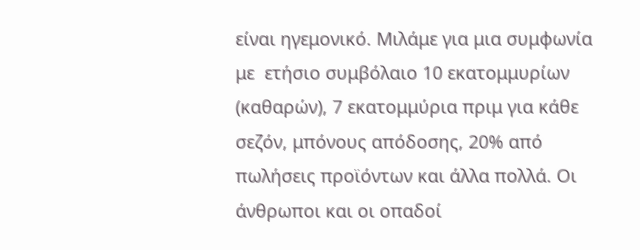είναι ηγεμονικό. Μιλάμε για μια συμφωνία με  ετήσιο συμβόλαιο 10 εκατομμυρίων (καθαρών), 7 εκατομμύρια πριμ για κάθε σεζόν, μπόνους απόδοσης, 20% από πωλήσεις προϊόντων και άλλα πολλά. Οι άνθρωποι και οι οπαδοί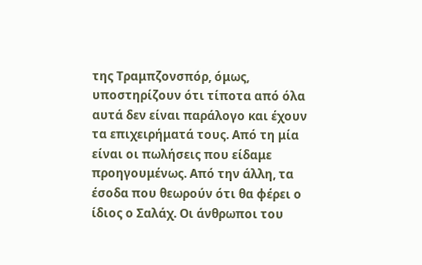της Τραμπζονσπόρ, όμως, υποστηρίζουν ότι τίποτα από όλα αυτά δεν είναι παράλογο και έχουν τα επιχειρήματά τους. Από τη μία είναι οι πωλήσεις που είδαμε προηγουμένως. Από την άλλη, τα έσοδα που θεωρούν ότι θα φέρει ο ίδιος ο Σαλάχ. Οι άνθρωποι του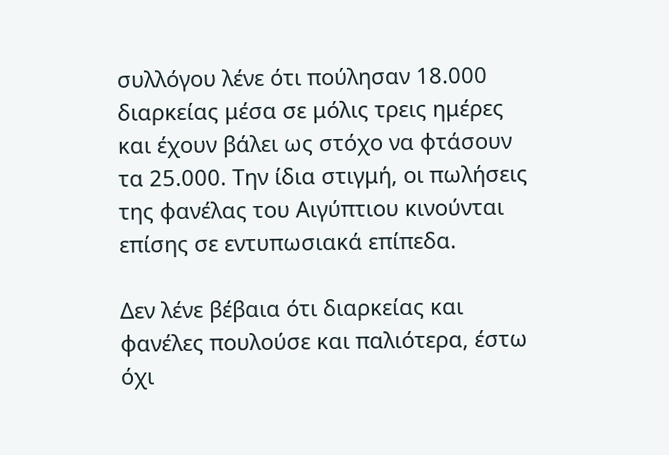συλλόγου λένε ότι πούλησαν 18.000 διαρκείας μέσα σε μόλις τρεις ημέρες και έχουν βάλει ως στόχο να φτάσουν τα 25.000. Την ίδια στιγμή, οι πωλήσεις της φανέλας του Αιγύπτιου κινούνται επίσης σε εντυπωσιακά επίπεδα.

Δεν λένε βέβαια ότι διαρκείας και φανέλες πουλούσε και παλιότερα, έστω όχι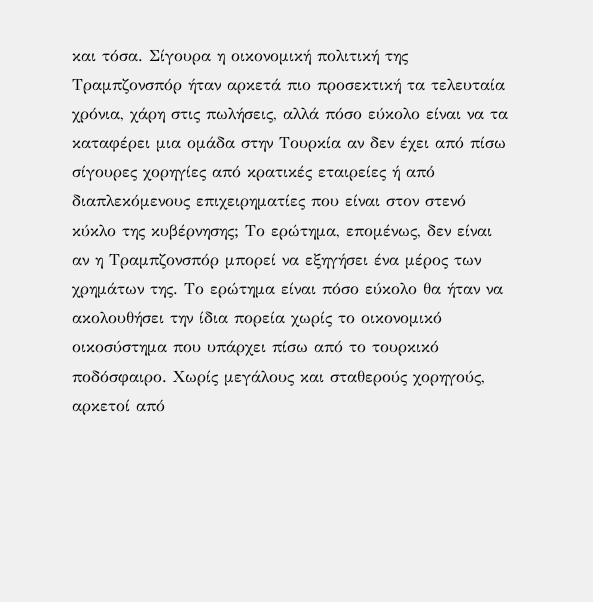και τόσα. Σίγουρα η οικονομική πολιτική της Τραμπζονσπόρ ήταν αρκετά πιο προσεκτική τα τελευταία χρόνια, χάρη στις πωλήσεις, αλλά πόσο εύκολο είναι να τα καταφέρει μια ομάδα στην Τουρκία αν δεν έχει από πίσω σίγουρες χορηγίες από κρατικές εταιρείες ή από διαπλεκόμενους επιχειρηματίες που είναι στον στενό κύκλο της κυβέρνησης; Το ερώτημα, επομένως, δεν είναι αν η Τραμπζονσπόρ μπορεί να εξηγήσει ένα μέρος των χρημάτων της. Το ερώτημα είναι πόσο εύκολο θα ήταν να ακολουθήσει την ίδια πορεία χωρίς το οικονομικό οικοσύστημα που υπάρχει πίσω από το τουρκικό ποδόσφαιρο. Χωρίς μεγάλους και σταθερούς χορηγούς, αρκετοί από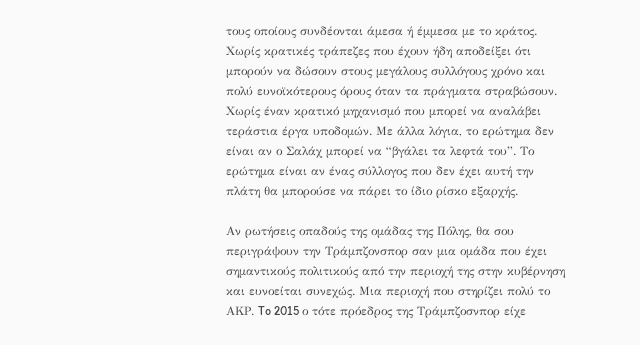τους οποίους συνδέονται άμεσα ή έμμεσα με το κράτος. Χωρίς κρατικές τράπεζες που έχουν ήδη αποδείξει ότι μπορούν να δώσουν στους μεγάλους συλλόγους χρόνο και πολύ ευνοϊκότερους όρους όταν τα πράγματα στραβώσουν. Χωρίς έναν κρατικό μηχανισμό που μπορεί να αναλάβει τεράστια έργα υποδομών. Με άλλα λόγια, το ερώτημα δεν είναι αν ο Σαλάχ μπορεί να “βγάλει τα λεφτά του”. Το ερώτημα είναι αν ένας σύλλογος που δεν έχει αυτή την πλάτη θα μπορούσε να πάρει το ίδιο ρίσκο εξαρχής.

Αν ρωτήσεις οπαδούς της ομάδας της Πόλης, θα σου περιγράψουν την Τράμπζονσπορ σαν μια ομάδα που έχει σημαντικούς πολιτικούς από την περιοχή της στην κυβέρνηση και ευνοείται συνεχώς. Μια περιοχή που στηρίζει πολύ το ΑΚΡ. To 2015 ο τότε πρόεδρος της Τράμπζοσνπορ είχε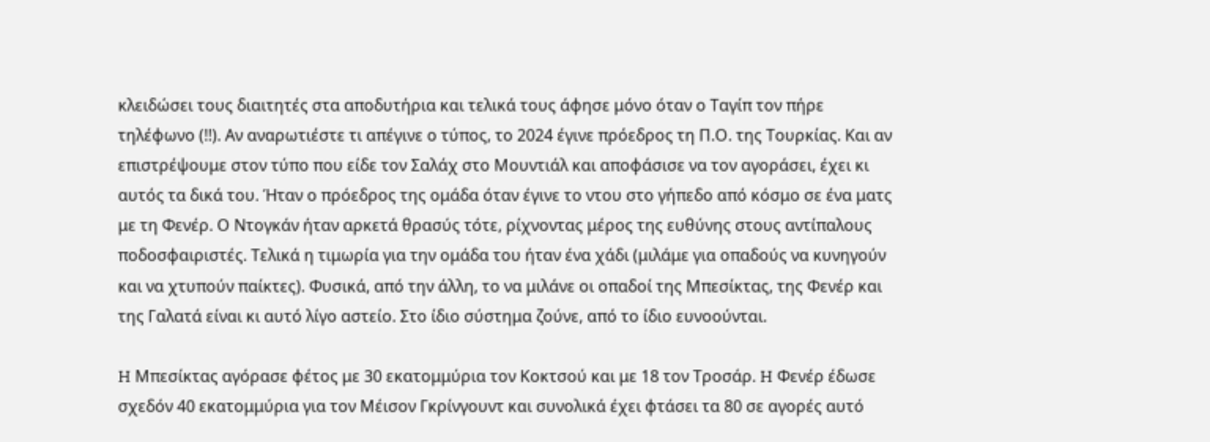κλειδώσει τους διαιτητές στα αποδυτήρια και τελικά τους άφησε μόνο όταν ο Ταγίπ τον πήρε τηλέφωνο (!!). Αν αναρωτιέστε τι απέγινε ο τύπος, το 2024 έγινε πρόεδρος τη Π.Ο. της Τουρκίας. Και αν επιστρέψουμε στον τύπο που είδε τον Σαλάχ στο Μουντιάλ και αποφάσισε να τον αγοράσει, έχει κι αυτός τα δικά του. Ήταν ο πρόεδρος της ομάδα όταν έγινε το ντου στο γήπεδο από κόσμο σε ένα ματς με τη Φενέρ. Ο Ντογκάν ήταν αρκετά θρασύς τότε, ρίχνοντας μέρος της ευθύνης στους αντίπαλους ποδοσφαιριστές. Τελικά η τιμωρία για την ομάδα του ήταν ένα χάδι (μιλάμε για οπαδούς να κυνηγούν και να χτυπούν παίκτες). Φυσικά, από την άλλη, το να μιλάνε οι οπαδοί της Μπεσίκτας, της Φενέρ και της Γαλατά είναι κι αυτό λίγο αστείο. Στο ίδιο σύστημα ζούνε, από το ίδιο ευνοούνται.

H Μπεσίκτας αγόρασε φέτος με 30 εκατομμύρια τον Κοκτσού και με 18 τον Τροσάρ. H Φενέρ έδωσε σχεδόν 40 εκατομμύρια για τον Μέισον Γκρίνγουντ και συνολικά έχει φτάσει τα 80 σε αγορές αυτό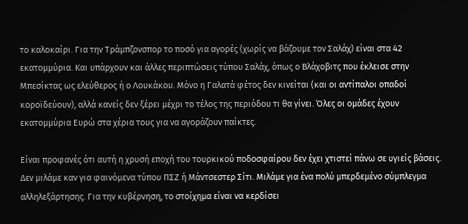το καλοκαίρι. Για την Τράμπζονσπορ το ποσό για αγορές (χωρίς να βάζουμε τον Σαλάχ) είναι στα 42 εκατομμύρια. Και υπάρχουν και άλλες περιπτώσεις τύπου Σαλάχ, όπως ο Βλάχοβιτς που έκλεισε στην Μπεσίκτας ως ελεύθερος ή ο Λουκάκου. Μόνο η Γαλατά φέτος δεν κινείται (και οι αντίπαλοι οπαδοί κοροϊδεύουν), αλλά κανείς δεν ξέρει μέχρι το τέλος της περιόδου τι θα γίνει. Όλες οι ομάδες έχουν εκατομμύρια Ευρώ στα χέρια τους για να αγοράζουν παίκτες.

Είναι προφανές ότι αυτή η χρυσή εποχή του τουρκικού ποδοσφαίρου δεν έχει χτιστεί πάνω σε υγιείς βάσεις. Δεν μιλάμε καν για φαινόμενα τύπου ΠΣΖ ή Μάντσεστερ Σίτι. Μιλάμε για ένα πολύ μπερδεμένο σύμπλεγμα αλληλεξάρτησης. Για την κυβέρνηση, το στοίχημα είναι να κερδίσει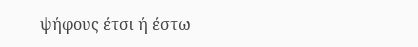ψήφους έτσι ή έστω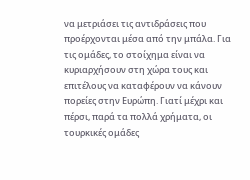να μετριάσει τις αντιδράσεις που προέρχονται μέσα από την μπάλα. Για τις ομάδες, το στοίχημα είναι να κυριαρχήσουν στη χώρα τους και επιτέλους να καταφέρουν να κάνουν πορείες στην Ευρώπη. Γιατί μέχρι και πέρσι, παρά τα πολλά χρήματα, οι τουρκικές ομάδες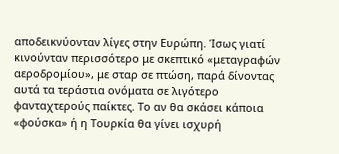αποδεικνύονταν λίγες στην Ευρώπη. Ίσως γιατί κινούνταν περισσότερο με σκεπτικό «μεταγραφών αεροδρομίου», με σταρ σε πτώση, παρά δίνοντας αυτά τα τεράστια ονόματα σε λιγότερο φανταχτερούς παίκτες. Το αν θα σκάσει κάποια «φούσκα» ή η Τουρκία θα γίνει ισχυρή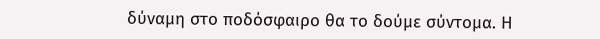δύναμη στο ποδόσφαιρο θα το δούμε σύντομα. Η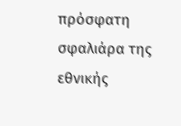πρόσφατη σφαλιάρα της εθνικής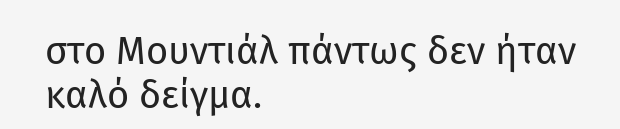στο Μουντιάλ πάντως δεν ήταν καλό δείγμα.